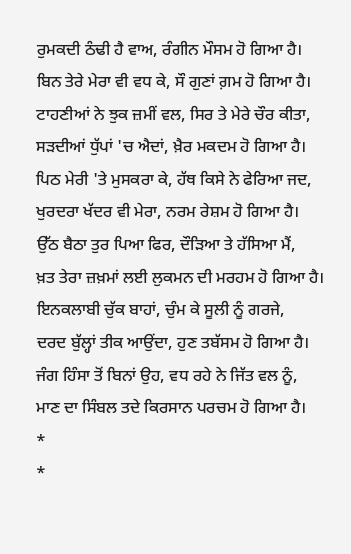ਰੁਮਕਦੀ ਠੰਢੀ ਹੈ ਵਾਅ, ਰੰਗੀਨ ਮੌਸਮ ਹੋ ਗਿਆ ਹੈ।
ਬਿਨ ਤੇਰੇ ਮੇਰਾ ਵੀ ਵਧ ਕੇ, ਸੌ ਗੁਣਾਂ ਗ਼ਮ ਹੋ ਗਿਆ ਹੈ।
ਟਾਹਣੀਆਂ ਨੇ ਝੁਕ ਜ਼ਮੀਂ ਵਲ, ਸਿਰ ਤੇ ਮੇਰੇ ਚੌਰ ਕੀਤਾ,
ਸੜਦੀਆਂ ਧੁੱਪਾਂ 'ਚ ਐਦਾਂ, ਖ਼ੈਰ ਮਕਦਮ ਹੋ ਗਿਆ ਹੈ।
ਪਿਠ ਮੇਰੀ 'ਤੇ ਮੁਸਕਰਾ ਕੇ, ਹੱਥ ਕਿਸੇ ਨੇ ਫੇਰਿਆ ਜਦ,
ਖੁਰਦਰਾ ਖੱਦਰ ਵੀ ਮੇਰਾ, ਨਰਮ ਰੇਸ਼ਮ ਹੋ ਗਿਆ ਹੈ।
ਉੱਠ ਬੈਠਾ ਤੁਰ ਪਿਆ ਫਿਰ, ਦੌੜਿਆ ਤੇ ਹੱਸਿਆ ਮੈਂ,
ਖ਼ਤ ਤੇਰਾ ਜ਼ਖ਼ਮਾਂ ਲਈ ਲੁਕਮਨ ਦੀ ਮਰਹਮ ਹੋ ਗਿਆ ਹੈ।
ਇਨਕਲਾਬੀ ਚੁੱਕ ਬਾਹਾਂ, ਚੁੰਮ ਕੇ ਸੂਲੀ ਨੂੰ ਗਰਜੇ,
ਦਰਦ ਬੁੱਲ੍ਹਾਂ ਤੀਕ ਆਉਂਦਾ, ਹੁਣ ਤਬੱਸਮ ਹੋ ਗਿਆ ਹੈ।
ਜੰਗ ਹਿੰਸਾ ਤੋਂ ਬਿਨਾਂ ਉਹ, ਵਧ ਰਹੇ ਨੇ ਜਿੱਤ ਵਲ ਨੂੰ,
ਮਾਣ ਦਾ ਸਿੰਬਲ ਤਦੇ ਕਿਰਸਾਨ ਪਰਚਮ ਹੋ ਗਿਆ ਹੈ।
*
*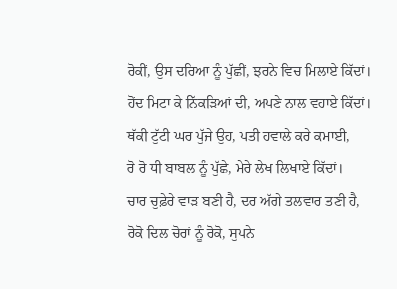ਰੋਕੀਂ, ਉਸ ਦਰਿਆ ਨੂੰ ਪੁੱਛੀਂ, ਝਰਨੇ ਵਿਚ ਮਿਲਾਏ ਕਿੱਦਾਂ।
ਹੋਂਦ ਮਿਟਾ ਕੇ ਨਿੱਕੜਿਆਂ ਦੀ, ਅਪਣੇ ਨਾਲ ਵਹਾਏ ਕਿੱਦਾਂ।
ਥੱਕੀ ਟੁੱਟੀ ਘਰ ਪੁੱਜੇ ਉਹ, ਪਤੀ ਹਵਾਲੇ ਕਰੇ ਕਮਾਈ,
ਰੋ ਰੋ ਧੀ ਬਾਬਲ ਨੂੰ ਪੁੱਛੇ, ਮੇਰੇ ਲੇਖ ਲਿਖਾਏ ਕਿੱਦਾਂ।
ਚਾਰ ਚੁਫ਼ੇਰੇ ਵਾੜ ਬਣੀ ਹੈ, ਦਰ ਅੱਗੇ ਤਲਵਾਰ ਤਣੀ ਹੈ,
ਰੋਕੋ ਦਿਲ ਚੋਰਾਂ ਨੂੰ ਰੋਕੋ, ਸੁਪਨੇ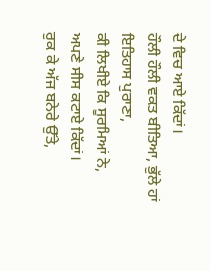ਦੇ ਵਿਚ ਆਏ ਕਿੱਦਾਂ।
ਹੌਲੀ ਹੌਲੀ ਵਕਤ ਬੀਤਿਆ, ਭੁੱਲੇ ਹਾਂ ਇਤਿਹਾਸ ਪੁਰਾਣਾ,
ਕੀ ਲਿਖੀਏ ਕਿ ਸੂਰਮਿਆਂ ਨੇ, ਅਪਣੇ ਸੀਸ ਕਟਾਏ ਕਿੱਦਾਂ।
ਰੁਕ ਕੇ ਅੱਜ ਬਨੇਰੇ ਉੱਤੇ,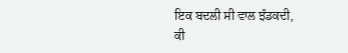ਇਕ ਬਦਲੀ ਸੀ ਵਾਲ ਝੰਡਕਦੀ,
ਕੀ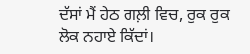ਦੱਸਾਂ ਮੈਂ ਹੇਠ ਗਲ਼ੀ ਵਿਚ, ਰੁਕ ਰੁਕ ਲੋਕ ਨਹਾਏ ਕਿੱਦਾਂ।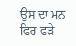ਉਸ ਦਾ ਮਨ ਫਿਰ ਫੜੇ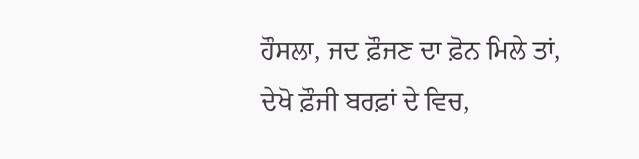ਹੌਸਲਾ, ਜਦ ਫ਼ੌਜਣ ਦਾ ਫ਼ੋਨ ਮਿਲੇ ਤਾਂ,
ਦੇਖੋ ਫ਼ੌਜੀ ਬਰਫ਼ਾਂ ਦੇ ਵਿਚ,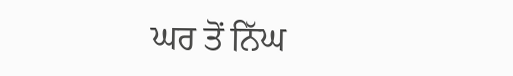ਘਰ ਤੋਂ ਨਿੱਘ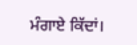ਮੰਗਾਏ ਕਿੱਦਾਂ।